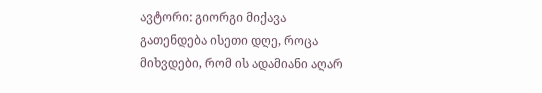ავტორი: გიორგი მიქავა
გათენდება ისეთი დღე, როცა მიხვდები, რომ ის ადამიანი აღარ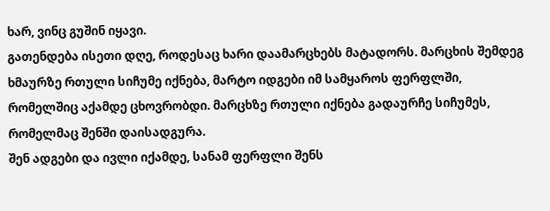ხარ, ვინც გუშინ იყავი.
გათენდება ისეთი დღე, როდესაც ხარი დაამარცხებს მატადორს. მარცხის შემდეგ ხმაურზე რთული სიჩუმე იქნება, მარტო იდგები იმ სამყაროს ფერფლში, რომელშიც აქამდე ცხოვრობდი. მარცხზე რთული იქნება გადაურჩე სიჩუმეს, რომელმაც შენში დაისადგურა.
შენ ადგები და ივლი იქამდე, სანამ ფერფლი შენს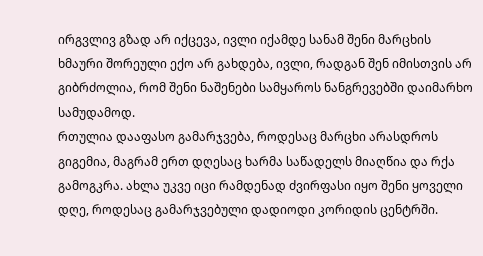ირგვლივ გზად არ იქცევა, ივლი იქამდე სანამ შენი მარცხის ხმაური შორეული ექო არ გახდება, ივლი, რადგან შენ იმისთვის არ გიბრძოლია, რომ შენი ნაშენები სამყაროს ნანგრევებში დაიმარხო სამუდამოდ.
რთულია დააფასო გამარჯვება, როდესაც მარცხი არასდროს გიგემია, მაგრამ ერთ დღესაც ხარმა საწადელს მიაღწია და რქა გამოგკრა. ახლა უკვე იცი რამდენად ძვირფასი იყო შენი ყოველი დღე, როდესაც გამარჯვებული დადიოდი კორიდის ცენტრში.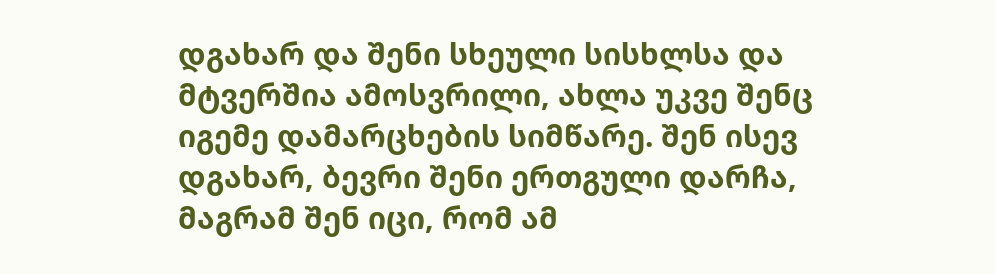დგახარ და შენი სხეული სისხლსა და მტვერშია ამოსვრილი, ახლა უკვე შენც იგემე დამარცხების სიმწარე. შენ ისევ დგახარ, ბევრი შენი ერთგული დარჩა, მაგრამ შენ იცი, რომ ამ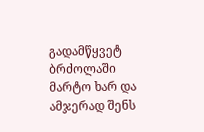გადამწყვეტ ბრძოლაში მარტო ხარ და ამჯერად შენს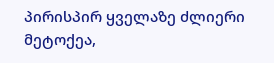პირისპირ ყველაზე ძლიერი მეტოქეა,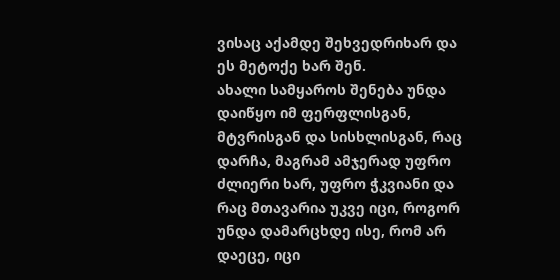ვისაც აქამდე შეხვედრიხარ და ეს მეტოქე ხარ შენ.
ახალი სამყაროს შენება უნდა დაიწყო იმ ფერფლისგან, მტვრისგან და სისხლისგან, რაც დარჩა, მაგრამ ამჯერად უფრო ძლიერი ხარ, უფრო ჭკვიანი და რაც მთავარია უკვე იცი, როგორ უნდა დამარცხდე ისე, რომ არ დაეცე, იცი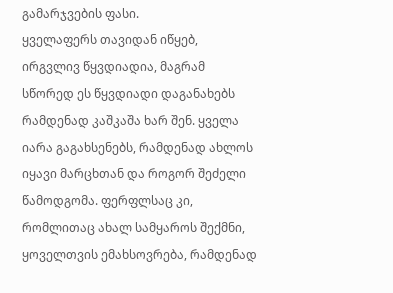გამარჯვების ფასი.
ყველაფერს თავიდან იწყებ, ირგვლივ წყვდიადია, მაგრამ სწორედ ეს წყვდიადი დაგანახებს რამდენად კაშკაშა ხარ შენ. ყველა იარა გაგახსენებს, რამდენად ახლოს იყავი მარცხთან და როგორ შეძელი წამოდგომა. ფერფლსაც კი, რომლითაც ახალ სამყაროს შექმნი, ყოველთვის ემახსოვრება, რამდენად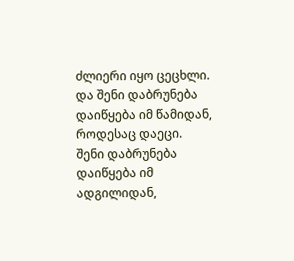ძლიერი იყო ცეცხლი.
და შენი დაბრუნება დაიწყება იმ წამიდან, როდესაც დაეცი.
შენი დაბრუნება დაიწყება იმ ადგილიდან,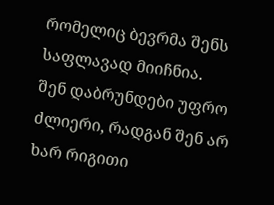რომელიც ბევრმა შენს საფლავად მიიჩნია.
შენ დაბრუნდები უფრო ძლიერი, რადგან შენ არ ხარ რიგითი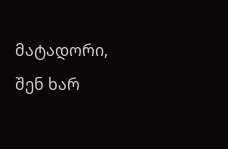მატადორი, შენ ხარ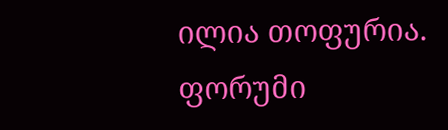ილია თოფურია.
ფორუმი